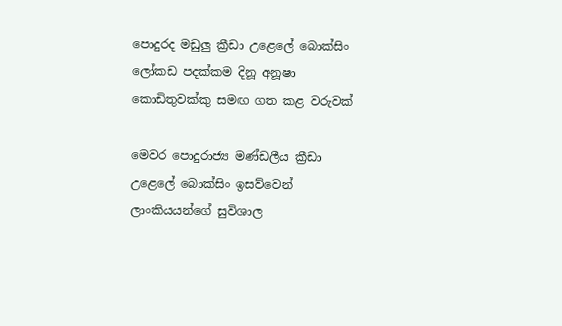පොදුරද මඩුලු ක්‍රීඩා උළෙලේ බොක්සිං ලෝකඩ පදක්කම දිනූ අනූෂා කොඩිතුවක්කු සමඟ ගත කළ වරුවක්

මෙවර පොදුරාජ්‍ය මණ්ඩලීය ක්‍රීඩා උළෙලේ බොක්සිං ඉසව්වෙන් ලාංකියයන්ගේ සුවිශාල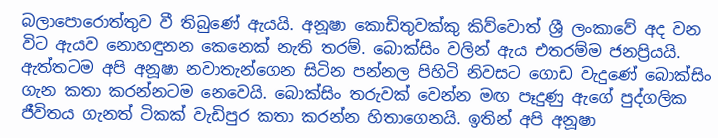බලාපොරොත්තුව වී තිබුණේ ඇයයි. අනූෂා කොඩිතුවක්කු කිව්වොත් ශ්‍රී ලංකාවේ අද වන විට ඇයව නොහඳුනන කෙනෙක් නැති තරම්. බොක්සිං වලින් ඇය එතරම්ම ජනප්‍රියයි. ඇත්තටම අපි අනූෂා නවාතැන්ගෙන සිටින පන්නල පිහිටි නිවසට ගොඩ වැදුණේ බොක්සිං ගැන කතා කරන්නටම නෙවෙයි. බොක්සිං තරුවක් වෙන්න මඟ පෑදුණු ඇගේ පුද්ගලික ජීවිතය ගැනත් ටිකක් වැඩිපුර කතා කරන්න හිතාගෙනයි. ඉතින් අපි අනූෂා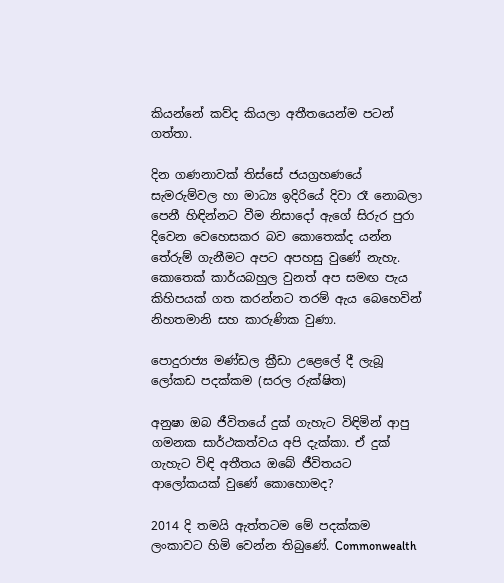කියන්නේ කව්ද කියලා අතීතයෙන්ම පටන් ගත්තා.

දින ගණනාවක් තිස්සේ ජයග්‍රහණයේ සැමරුම්වල හා මාධ්‍ය ඉදිරියේ දිවා රෑ නොබලා පෙනී හිඳින්නට වීම නිසාදෝ ඇගේ සිරුර පුරා දිවෙන වෙහෙසකර බව කොතෙක්ද යන්න තේරුම් ගැනීමට අපට අපහසු වුණේ නැහැ. කොතෙක් කාර්යබහුල වුනත් අප සමඟ පැය කිහිපයක් ගත කරන්නට තරම් ඇය බෙහෙවින් නිහතමානි සහ කාරුණික වුණා.

පොදුරාජ්‍ය මණ්ඩල ක්‍රීඩා උළෙලේ දී ලැබූ ලෝකඩ පදක්කම (සරල රුක්ෂිත)

අනුෂා ඔබ ජීවිතයේ දුක් ගැහැට විඳිමින් ආපු ගමනක සාර්ථකත්වය අපි දැක්කා. ඒ දුක් ගැහැට විඳි අතීතය ඔබේ ජීවිතයට ආලෝකයක් වුණේ කොහොමද?

2014 දි තමයි ඇත්තටම මේ පදක්කම ලංකාවට හිමි වෙන්න තිබුණේ. Commonwealth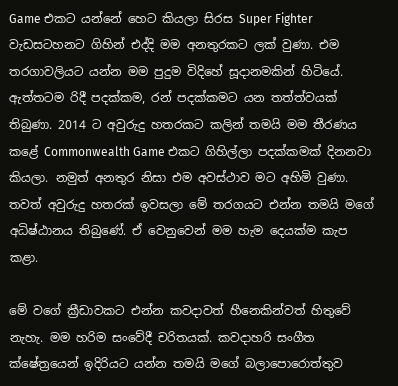Game එකට යන්නේ හෙට කියලා සිරස Super Fighter වැඩසටහනට ගිහින් එද්දි මම අනතුරකට ලක් වුණා. එම තරගාවලියට යන්න මම පුදුම විදිහේ සූදානමකින් හිටියේ. ඇත්තටම රිදී පදක්කම, රන් පදක්කමට යන තත්ත්වයක් තිබුණා. 2014 ට අවුරුදු හතරකට කලින් තමයි මම තීරණය කළේ Commonwealth Game එකට ගිහිල්ලා පදක්කමක් දිනනවා කියලා. නමුත් අනතුර නිසා එම අවස්ථාව මට අහිමි වුණා. තවත් අවුරුදු හතරක් ඉවසලා මේ තරගයට එන්න තමයි මගේ අධිෂ්ඨානය තිබුණේ. ඒ වෙනුවෙන් මම හැම දෙයක්ම කැප කළා.

මේ වගේ ක්‍රීඩාවකට එන්න කවදාවත් හීනෙකින්වත් හිතුවේ නැහැ. මම හරිම සංවේදී චරිතයක්. කවදාහරි සංගීත ක්ෂේත්‍රයෙන් ඉදිරියට යන්න තමයි මගේ බලාපොරොත්තුව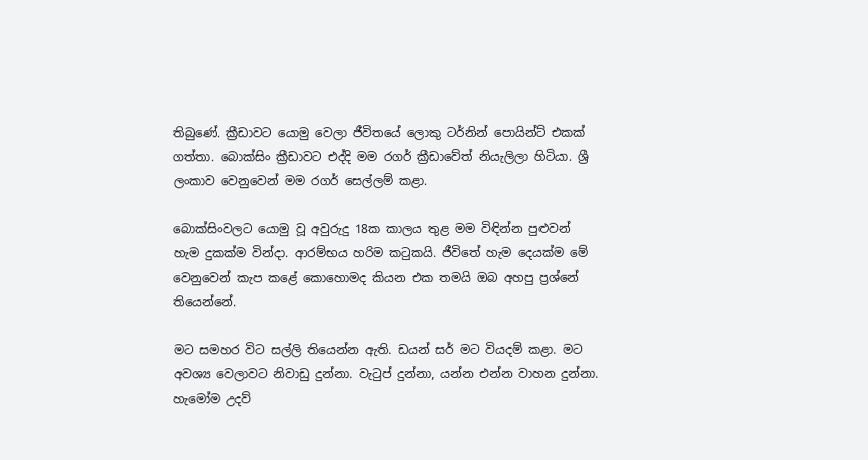තිබුණේ. ක්‍රීඩාවට යොමු වෙලා ජීවිතයේ ලොකු ටර්නින් පොයින්ට් එකක් ගත්තා. බොක්සිං ක්‍රීඩාවට එද්දි මම රගර් ක්‍රීඩාවේත් නියැලිලා හිටියා. ශ්‍රී ලංකාව වෙනුවෙන් මම රගර් සෙල්ලම් කළා.

බොක්සිංවලට යොමු වූ අවුරුදු 18ක කාලය තුළ මම විඳින්න පුළුවන් හැම දුකක්ම වින්දා. ආරම්භය හරිම කටුකයි. ජීවිතේ හැම දෙයක්ම මේ වෙනුවෙන් කැප කළේ කොහොමද කියන එක තමයි ඔබ අහපු ප්‍රශ්නේ තියෙන්නේ.

මට සමහර විට සල්ලි තියෙන්න ඇති. ඩයන් සර් මට වියදම් කළා. මට අවශ්‍ය වෙලාවට නිවාඩු දුන්නා. වැටුප් දුන්නා, යන්න එන්න වාහන දුන්නා. හැමෝම උදව්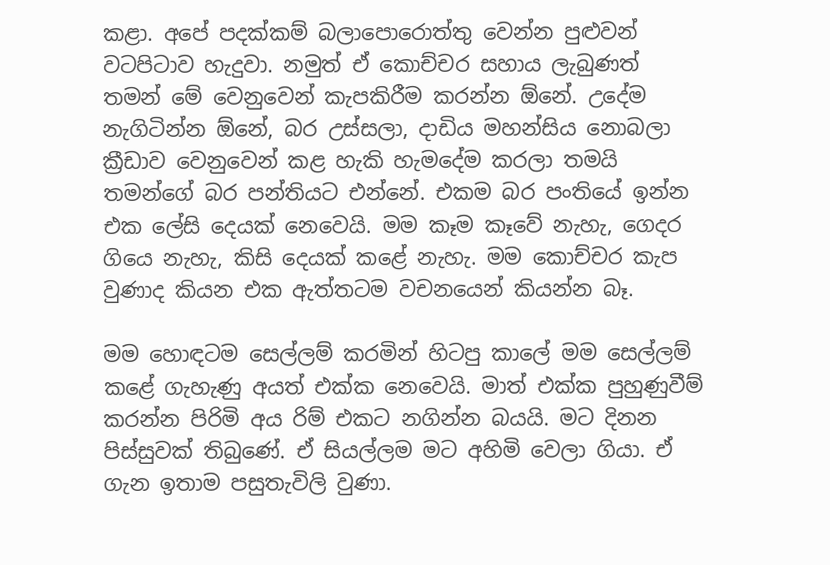කළා. අපේ පදක්කම් බලාපොරොත්තු වෙන්න පුළුවන් වටපිටාව හැදුවා. නමුත් ඒ කොච්චර සහාය ලැබුණත් තමන් මේ වෙනුවෙන් කැපකිරීම කරන්න ඕනේ. උදේම නැගිටින්න ඕනේ, බර උස්සලා, දාඩිය මහන්සිය නොබලා ක්‍රීඩාව වෙනුවෙන් කළ හැකි හැමදේම කරලා තමයි තමන්ගේ බර පන්තියට එන්නේ. එකම බර පංතියේ ඉන්න එක ලේසි දෙයක් නෙවෙයි. මම කෑම කෑවේ නැහැ, ගෙදර ගියෙ නැහැ, කිසි දෙයක් කළේ නැහැ. මම කොච්චර කැප වුණාද කියන එක ඇත්තටම වචනයෙන් කියන්න බෑ.

මම හොඳටම සෙල්ලම් කරමින් හිටපු කාලේ මම සෙල්ලම් කළේ ගැහැණු අයත් එක්ක නෙවෙයි. මාත් එක්ක පුහුණුවීම් කරන්න පිරිමි අය රිම් එකට නගින්න බයයි. මට දිනන පිස්සුවක් තිබුණේ. ඒ සියල්ලම මට අහිමි වෙලා ගියා. ඒ ගැන ඉතාම පසුතැවිලි වුණා.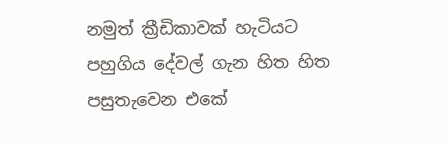නමුත් ක්‍රීඩිකාවක් හැටියට පහුගිය දේවල් ගැන හිත හිත පසුතැවෙන එකේ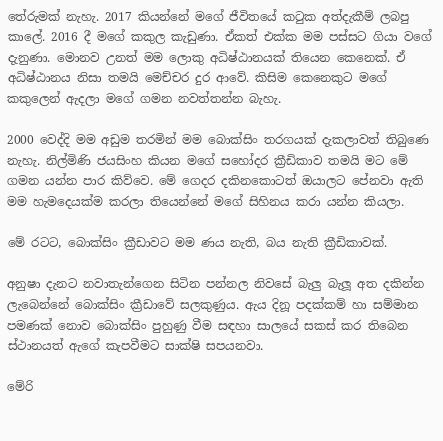තේරුමක් නැහැ. 2017 කියන්නේ මගේ ජීවිතයේ කටුක අත්දැකීම් ලබපු කාලේ. 2016 දී මගේ කකුල කැඩුණා. ඒකත් එක්ක මම පස්සට ගියා වගේ දැනුණා. මොනව උනත් මම ලොකු අධිෂ්ඨානයක් තියෙන කෙනෙක්. ඒ අධිෂ්ඨානය නිසා තමයි මෙච්චර දුර ආවේ. කිසිම කෙනෙකුට මගේ කකුලෙන් ඇදලා මගේ ගමන නවත්තන්න බැහැ.

2000 වෙද්දි මම අඩුම තරමින් මම බොක්සිං තරගයක් දැකලාවත් තිබුණෙ නැහැ. නිල්මිණි ජයසිංහ කියන මගේ සහෝදර ක්‍රීඩිකාව තමයි මට මේ ගමන යන්න පාර කිව්වෙ. මේ ගෙදර දකිනකොටත් ඔයාලට පේනවා ඇති මම හැමදෙයක්ම කරලා තියෙන්නේ මගේ සිහිනය කරා යන්න කියලා.

මේ රටට, බොක්සිං ක්‍රීඩාවට මම ණය නැති, බය නැති ක්‍රීඩිකාවක්.

අනුෂා දැනට නවාතැන්ගෙන සිටින පන්නල නිවසේ බැලු බැලූ අත දකින්න ලැබෙන්නේ බොක්සිං ක්‍රීඩාවේ සලකුණුය. ඇය දිනූ පදක්කම් හා සම්මාන පමණක් නොව බොක්සිං පුහුණු වීම සඳහා සාලයේ සකස් කර තිබෙන ස්ථානයත් ඇගේ කැපවීමට සාක්ෂි සපයනවා.

මේරි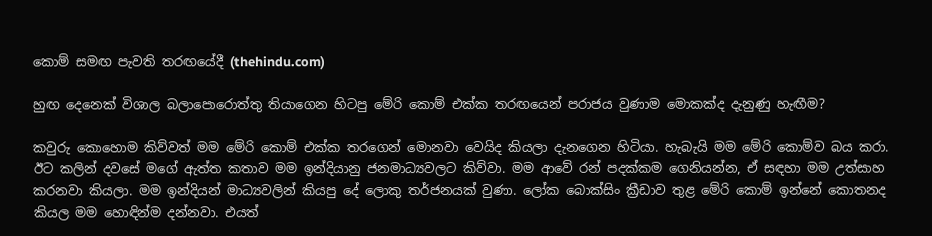කොම් සමඟ පැවති තරඟයේදී (thehindu.com)

හුඟ දෙනෙක් විශාල බලාපොරොත්තු තියාගෙන හිටපු මේරි කොම් එක්ක තරඟයෙන් පරාජය වුණාම මොකක්ද දැනුණු හැඟීම?

කවුරු කොහොම කිව්වත් මම මේරි කොම් එක්ක තරගෙන් මොනවා වෙයිද කියලා දැනගෙන හිටියා. හැබැයි මම මේරි කොම්ව බය කරා. ඊට කලින් දවසේ මගේ ඇත්ත කතාව මම ඉන්දියානු ජනමාධ්‍යවලට කිව්වා. මම ආවේ රන් පදක්කම ගෙනියන්න, ඒ සඳහා මම උත්සාහ කරනවා කියලා. මම ඉන්දියන් මාධ්‍යවලින් කියපු දේ ලොකු තර්ජනයක් වුණා. ලෝක බොක්සිං ක්‍රීඩාව තුළ මේරි කොම් ඉන්නේ කොතනද කියල මම හොඳින්ම දන්නවා. එයත්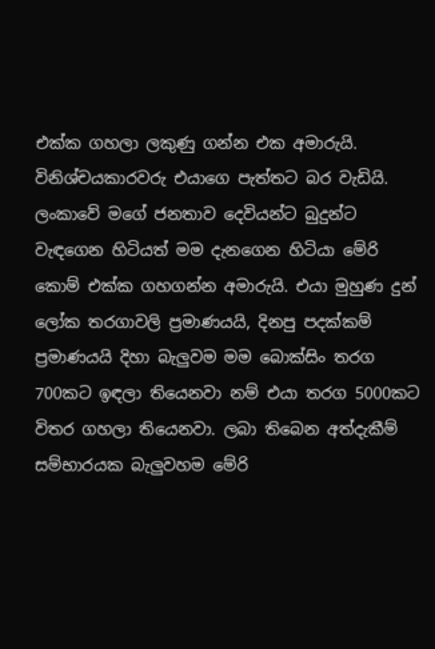එක්ක ගහලා ලකුණු ගන්න එක අමාරුයි. විනිශ්චයකාරවරු එයාගෙ පැත්තට බර වැඩියි. ලංකාවේ මගේ ජනතාව දෙවියන්ට බුදුන්ට වැඳගෙන හිටියත් මම දැනගෙන හිටියා මේරි කොම් එක්ක ගහගන්න අමාරුයි. එයා මුහුණ දුන් ලෝක තරගාවලි ප්‍රමාණයයි, දිනපු පදක්කම් ප්‍රමාණයයි දිහා බැලුවම මම බොක්සිං තරග 700කට ඉඳලා තියෙනවා නම් එයා තරග 5000කට විතර ගහලා තියෙනවා. ලබා තිබෙන අත්දැකීම් සම්භාරයක බැලුවහම මේරි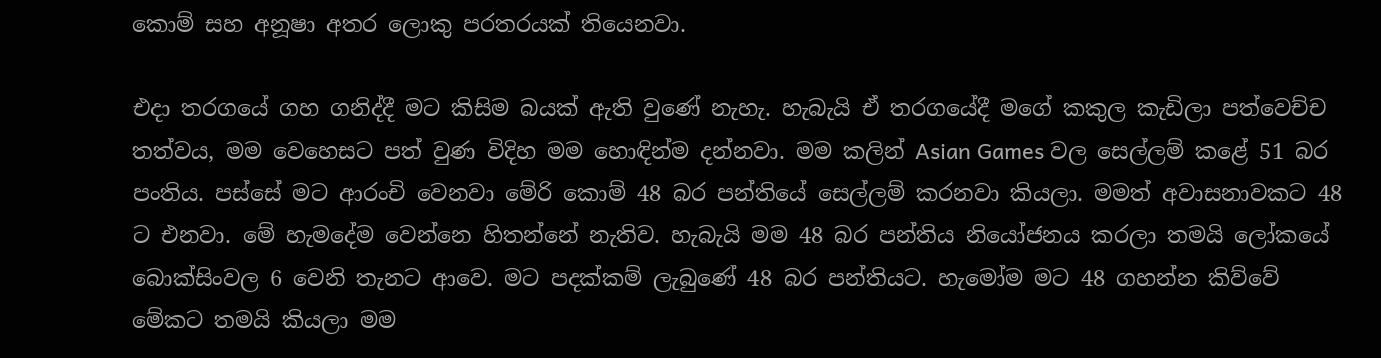කොම් සහ අනූෂා අතර ලොකු පරතරයක් තියෙනවා.

එදා තරගයේ ගහ ගනිද්දී මට කිසිම බයක් ඇති වුණේ නැහැ. හැබැයි ඒ තරගයේදී මගේ කකුල කැඩිලා පත්වෙච්ච තත්වය, මම වෙහෙසට පත් වුණ විදිහ මම හොඳින්ම දන්නවා. මම කලින් Asian Games වල සෙල්ලම් කළේ 51 බර පංතිය. පස්සේ මට ආරංචි වෙනවා මේරි කොම් 48 බර පන්තියේ සෙල්ලම් කරනවා කියලා. මමත් අවාසනාවකට 48 ට එනවා. මේ හැමදේම වෙන්නෙ හිතන්නේ නැතිව. හැබැයි මම 48 බර පන්තිය නියෝජනය කරලා තමයි ලෝකයේ බොක්සිංවල 6 වෙනි තැනට ආවෙ. මට පදක්කම් ලැබුණේ 48 බර පන්තියට. හැමෝම මට 48 ගහන්න කිව්වේ මේකට තමයි කියලා මම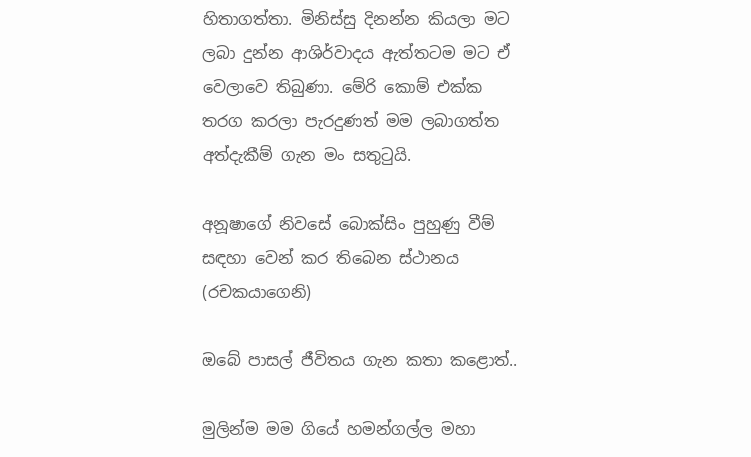හිතාගත්තා. මිනිස්සු දිනන්න කියලා මට ලබා දුන්න ආශිර්වාදය ඇත්තටම මට ඒ වෙලාවෙ තිබුණා. මේරි කොම් එක්ක තරග කරලා පැරදුණත් මම ලබාගත්ත අත්දැකීම් ගැන මං සතුටුයි.

අනූෂාගේ නිවසේ බොක්සිං පුහුණු වීම් සඳහා වෙන් කර තිබෙන ස්ථානය (රචකයාගෙනි)

ඔබේ පාසල් ජීවිතය ගැන කතා කළොත්..

මුලින්ම මම ගියේ හමන්ගල්ල මහා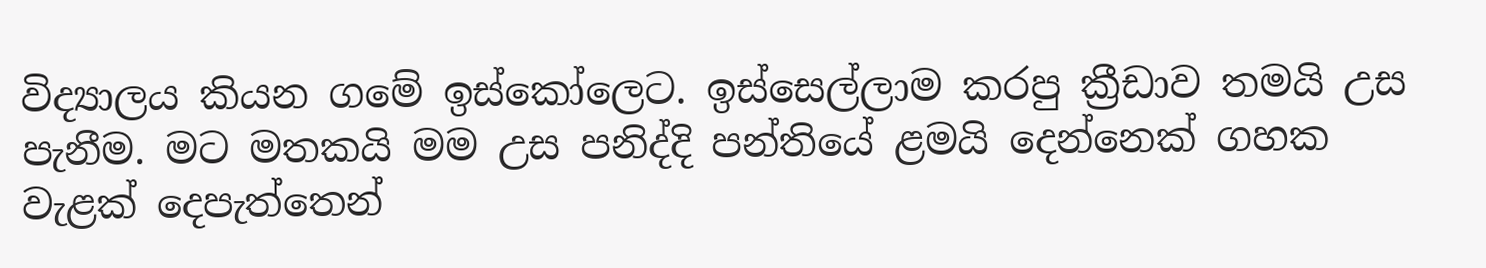විද්‍යාලය කියන ගමේ ඉස්කෝලෙට. ඉස්සෙල්ලාම කරපු ක්‍රීඩාව තමයි උස පැනීම. මට මතකයි මම උස පනිද්දි පන්තියේ ළමයි දෙන්නෙක් ගහක වැළක් දෙපැත්තෙන්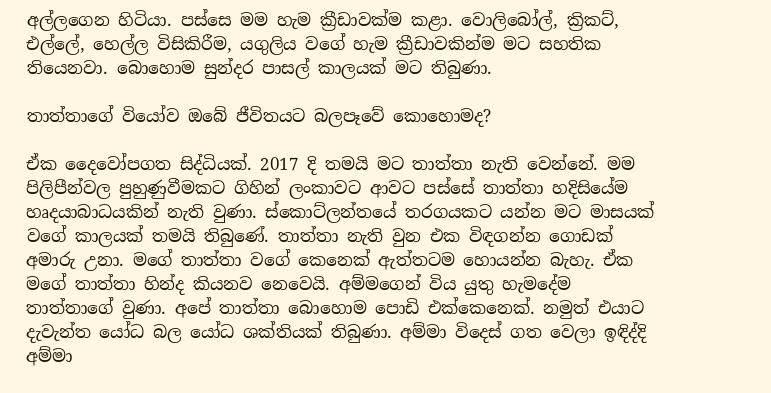අල්ලගෙන හිටියා. පස්සෙ මම හැම ක්‍රීඩාවක්ම කළා. වොලිබෝල්, ක්‍රිකට්, එල්ලේ, හෙල්ල විසිකිරීම, යගුලිය වගේ හැම ක්‍රීඩාවකින්ම මට සහතික තියෙනවා. බොහොම සුන්දර පාසල් කාලයක් මට තිබුණා.

තාත්තාගේ වියෝව ඔබේ ජීවිතයට බලපෑවේ කොහොමද?

ඒක දෛවෝපගත සිද්ධියක්. 2017 දි තමයි මට තාත්තා නැති වෙන්නේ. මම පිලිපීන්වල පුහුණුවීමකට ගිහින් ලංකාවට ආවට පස්සේ තාත්තා හදිසියේම හෘදයාබාධයකින් නැති වුණා. ස්කොට්ලන්තයේ තරගයකට යන්න මට මාසයක් වගේ කාලයක් තමයි තිබුණේ. තාත්තා නැති වුන එක විඳගන්න ගොඩක් අමාරු උනා. මගේ තාත්තා වගේ කෙනෙක් ඇත්තටම හොයන්න බැහැ. ඒක මගේ තාත්තා හින්ද කියනව නෙවෙයි. අම්මගෙන් විය යුතු හැමදේම තාත්තාගේ වුණා. අපේ තාත්තා බොහොම පොඩි එක්කෙනෙක්. නමුත් එයාට දැවැන්ත යෝධ බල යෝධ ශක්තියක් තිබුණා. අම්මා විදෙස් ගත වෙලා ඉඳිද්දි අම්මා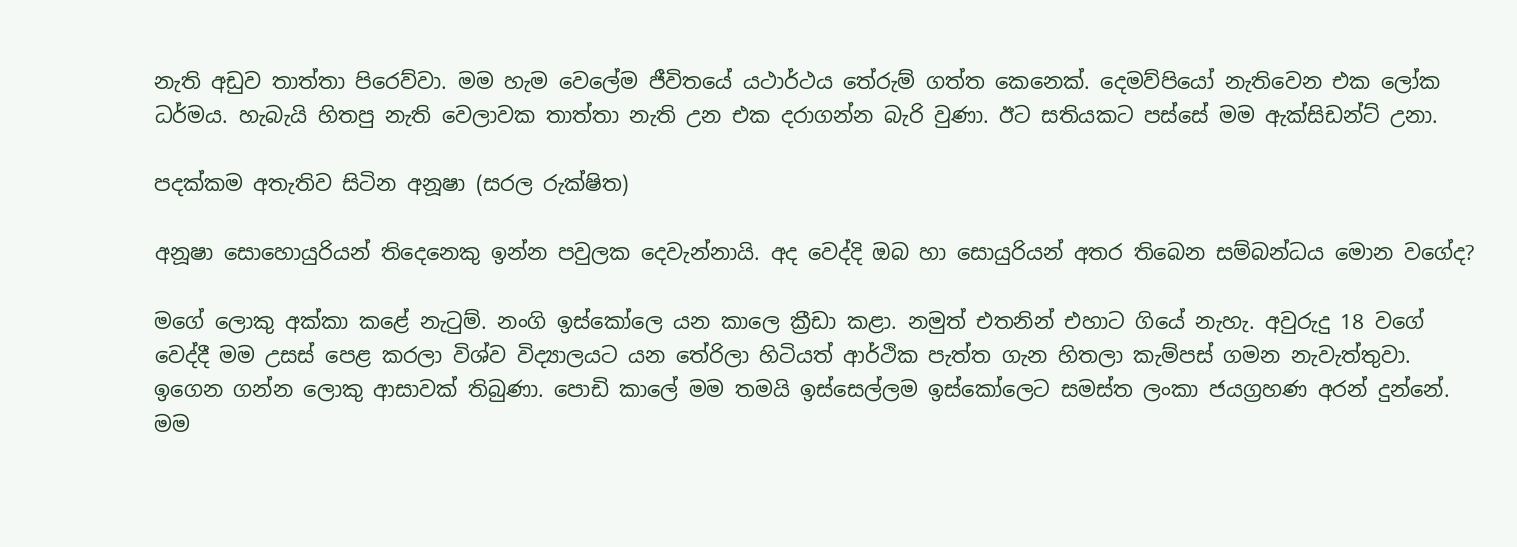නැති අඩුව තාත්තා පිරෙව්වා. මම හැම වෙලේම ජීවිතයේ යථාර්ථය තේරුම් ගත්ත කෙනෙක්. දෙමව්පියෝ නැතිවෙන එක ලෝක ධර්මය. හැබැයි හිතපු නැති වෙලාවක තාත්තා නැති උන එක දරාගන්න බැරි වුණා. ඊට සතියකට පස්සේ මම ඇක්සිඩන්ට් උනා.

පදක්කම අතැතිව සිටින අනූෂා (සරල රුක්ෂිත)

අනූෂා සොහොයුරියන් තිදෙනෙකු ඉන්න පවුලක දෙවැන්නායි. අද වෙද්දි ඔබ හා සොයුරියන් අතර තිබෙන සම්බන්ධය මොන වගේද?

මගේ ලොකු අක්කා කළේ නැටුම්. නංගි ඉස්කෝලෙ යන කාලෙ ක්‍රීඩා කළා. නමුත් එතනින් එහාට ගියේ නැහැ. අවුරුදු 18 වගේ වෙද්දී මම උසස් පෙළ කරලා විශ්ව විද්‍යාලයට යන තේරිලා හිටියත් ආර්ථික පැත්ත ගැන හිතලා කැම්පස් ගමන නැවැත්තුවා. ඉගෙන ගන්න ලොකු ආසාවක් තිබුණා. පොඩි කාලේ මම තමයි ඉස්සෙල්ලම ඉස්කෝලෙට සමස්ත ලංකා ජයග්‍රහණ අරන් දුන්නේ. මම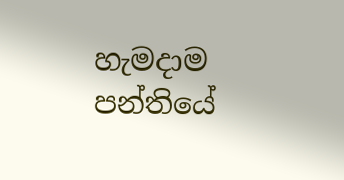හැමදාම පන්තියේ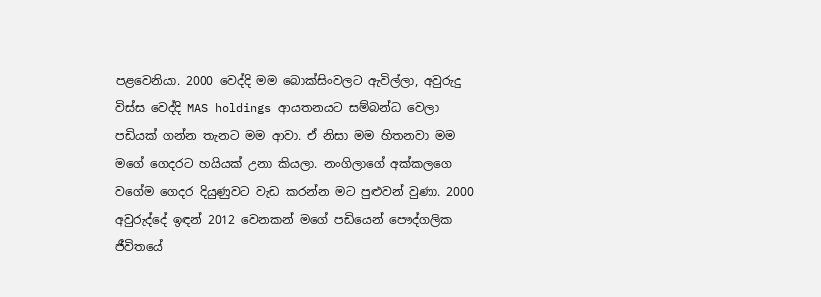පළවෙනියා. 2000 වෙද්දි මම බොක්සිංවලට ඇවිල්ලා, අවුරුදු විස්ස වෙද්දි MAS holdings ආයතනයට සම්බන්ධ වෙලා පඩියක් ගන්න තැනට මම ආවා. ඒ නිසා මම හිතනවා මම මගේ ගෙදරට හයියක් උනා කියලා. නංගිලාගේ අක්කලගෙ වගේම ගෙදර දියුණුවට වැඩ කරන්න මට පුළුවන් වුණා. 2000 අවුරුද්දේ ඉඳන් 2012 වෙනකන් මගේ පඩියෙන් පෞද්ගලික ජීවිතයේ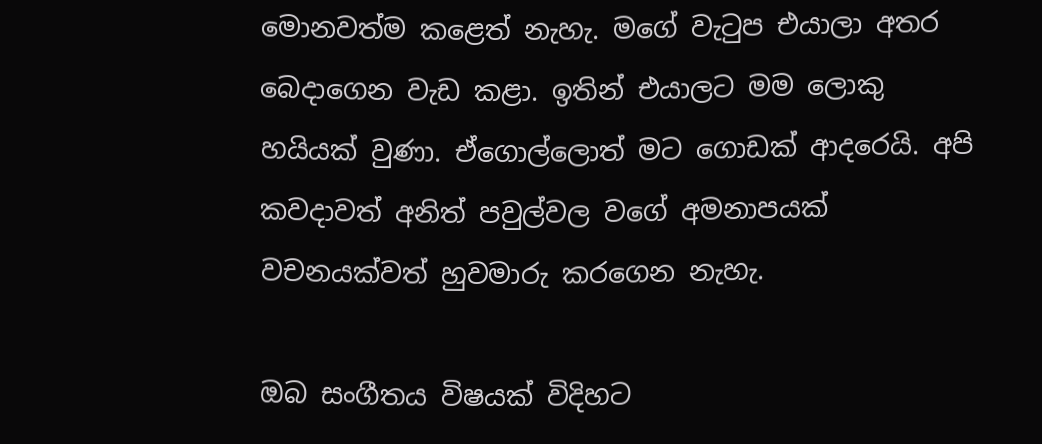මොනවත්ම කළෙත් නැහැ. මගේ වැටුප එයාලා අතර බෙදාගෙන වැඩ කළා. ඉතින් එයාලට මම ලොකු හයියක් වුණා. ඒගොල්ලොත් මට ගොඩක් ආදරෙයි. අපි කවදාවත් අනිත් පවුල්වල වගේ අමනාපයක් වචනයක්වත් හුවමාරු කරගෙන නැහැ.

ඔබ සංගීතය විෂයක් විදිහට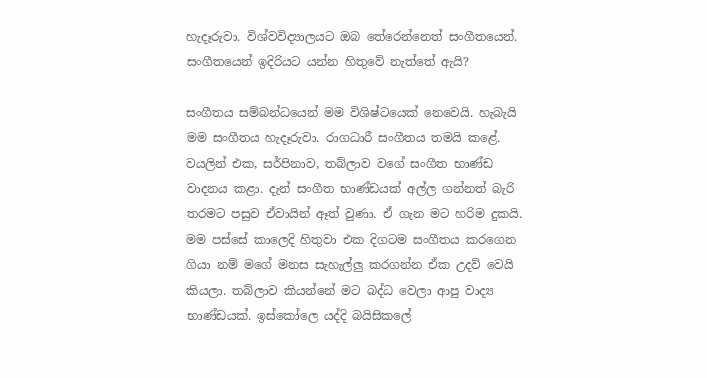හැදෑරුවා. විශ්වවිද්‍යාලයට ඔබ තේරෙන්නෙත් සංගීතයෙන්. සංගීතයෙන් ඉදිරියට යන්න හිතුවේ නැත්තේ ඇයි?

සංගීතය සම්බන්ධයෙන් මම විශිෂ්ටයෙක් නෙවෙයි. හැබැයි මම සංගීතය හැදෑරුවා. රාගධාරී සංගීතය තමයි කළේ. වයලින් එක, සර්පිනාව, තබ්ලාව වගේ සංගීත භාණ්ඩ වාදනය කළා. දැන් සංගීත භාණ්ඩයක් අල්ල ගන්නත් බැරි තරමට පසුව ඒවායින් ඈත් වුණා. ඒ ගැන මට හරිම දුකයි. මම පස්සේ කාලෙදි හිතුවා එක දිගටම සංගීතය කරගෙන ගියා නම් මගේ මනස සැහැල්ලු කරගන්න ඒක උදව් වෙයි කියලා. තබ්ලාව කියන්නේ මට බද්ධ වෙලා ආපු වාද්‍ය භාණ්ඩයක්. ඉස්කෝලෙ යද්දි බයිසිකලේ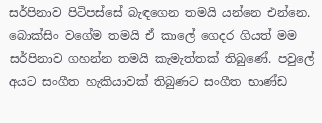සර්පිනාව පිටිපස්සේ බැඳගෙන තමයි යන්නෙ එන්නෙ. බොක්සිං වගේම තමයි ඒ කාලේ ගෙදර ගියත් මම සර්පිනාව ගහන්න තමයි කැමැත්තක් තිබුණේ. පවුලේ අයට සංගීත හැකියාවක් තිබුණට සංගීත භාණ්ඩ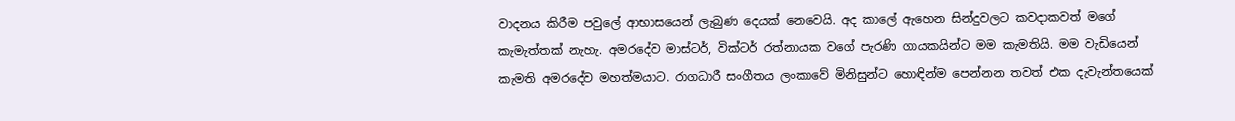වාදනය කිරීම පවුලේ ආභාසයෙන් ලැබුණ දෙයක් නෙවෙයි. අද කාලේ ඇහෙන සින්දුවලට කවදාකවත් මගේ කැමැත්තක් නැහැ. අමරදේව මාස්ටර්, වික්ටර් රත්නායක වගේ පැරණි ගායකයින්ට මම කැමතියි. මම වැඩියෙන් කැමති අමරදේව මහත්මයාට. රාගධාරී සංගීතය ලංකාවේ මිනිසුන්ට හොඳින්ම පෙන්නන තවත් එක දැවැන්තයෙක්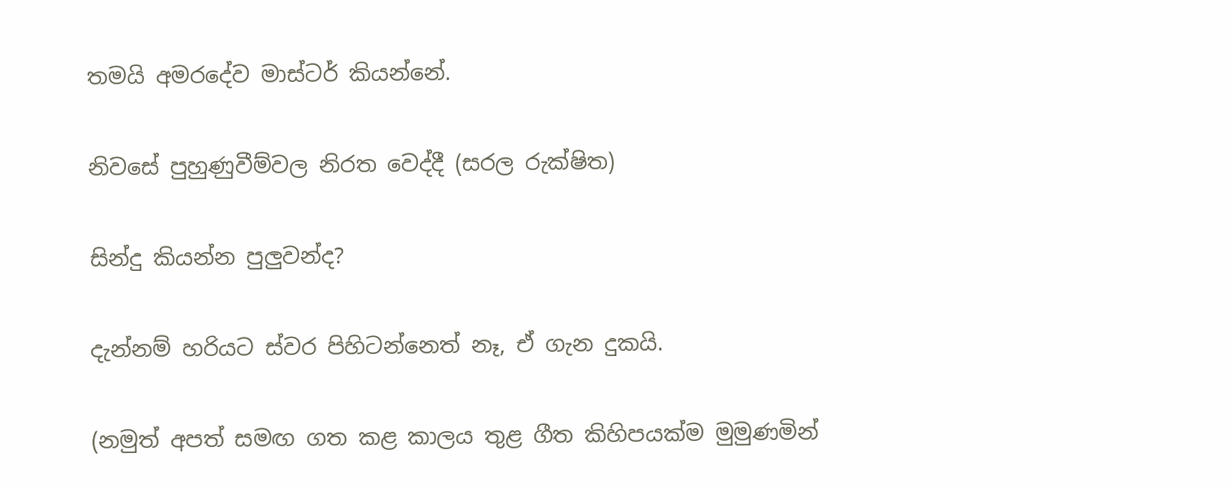තමයි අමරදේව මාස්ටර් කියන්නේ.

නිවසේ පුහුණුවීම්වල නිරත වෙද්දී (සරල රුක්ෂිත)

සින්දු කියන්න පුලුවන්ද?

දැන්නම් හරියට ස්වර පිහිටන්නෙත් නෑ, ඒ ගැන දුකයි.

(නමුත් අපත් සමඟ ගත කළ කාලය තුළ ගීත කිහිපයක්ම මුමුණමින්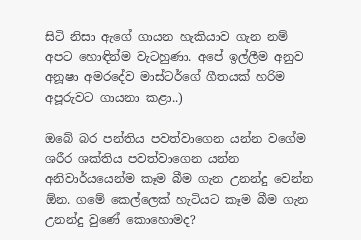සිටි නිසා ඇගේ ගායන හැකියාව ගැන නම් අපට හොඳින්ම වැටහුණා. අපේ ඉල්ලීම අනුව අනූෂා අමරදේව මාස්ටර්ගේ ගීතයක් හරිම අපූරුවට ගායනා කළා..)

ඔබේ බර පන්තිය පවත්වාගෙන යන්න වගේම ශරීර ශක්තිය පවත්වාගෙන යන්න අනිවාර්යයෙන්ම කෑම බීම ගැන උනන්දු වෙන්න ඕන. ගමේ කෙල්ලෙක් හැටියට කෑම බීම ගැන උනන්දු වුණේ කොහොමද?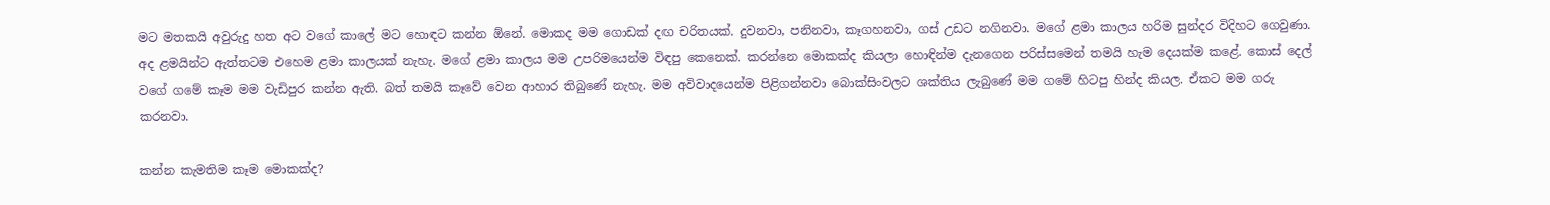මට මතකයි අවුරුදු හත අට වගේ කාලේ මට හොඳට කන්න ඕනේ. මොකද මම ගොඩක් දඟ චරිතයක්. දුවනවා, පනිනවා, කෑගහනවා, ගස් උඩට නගිනවා. මගේ ළමා කාලය හරිම සුන්දර විදිහට ගෙවුණා. අද ළමයින්ට ඇත්තටම එහෙම ළමා කාලයක් නැහැ. මගේ ළමා කාලය මම උපරිමයෙන්ම විඳපු කෙනෙක්. කරන්නෙ මොකක්ද කියලා හොඳින්ම දැනගෙන පරිස්සමෙන් තමයි හැම දෙයක්ම කළේ. කොස් දෙල් වගේ ගමේ කෑම මම වැඩිපුර කන්න ඇති. බත් තමයි කෑවේ වෙන ආහාර තිබුණේ නැහැ. මම අවිවාදයෙන්ම පිළිගන්නවා බොක්සිංවලට ශක්තිය ලැබුණේ මම ගමේ හිටපු හින්ද කියල. ඒකට මම ගරු කරනවා.

කන්න කැමතිම කෑම මොකක්ද?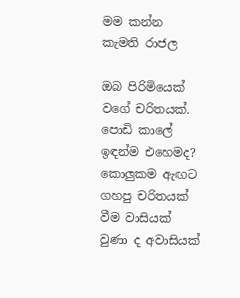මම කන්න කැමති රාජල

ඔබ පිරිමියෙක් වගේ චරිතයක්. පොඩි කාලේ ඉඳන්ම එහෙමද? කොලුකම ඇඟට ගහපු චරිතයක් වීම වාසියක් වුණා ද අවාසියක්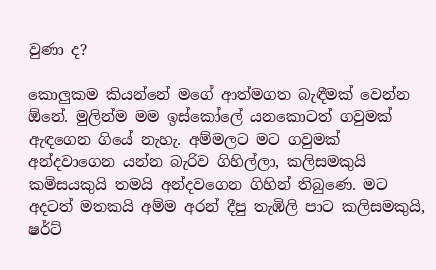වුණා ද?

කොලුකම කියන්නේ මගේ ආත්මගත බැඳීමක් වෙන්න ඕනේ. මුලින්ම මම ඉස්කෝලේ යනකොටත් ගවුමක් ඇඳගෙන ගියේ නැහැ. අම්මලට මට ගවුමක් අන්දවාගෙන යන්න බැරිව ගිහිල්ලා, කලිසමකුයි කමිසයකුයි තමයි අන්දවගෙන ගිහින් තිබුණෙ. මට අදටත් මතකයි අම්ම අරන් දීපු තැඹිලි පාට කලිසමකුයි, ෂර්ට්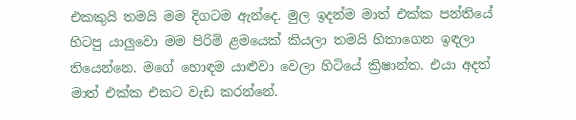එකකුයි තමයි මම දිගටම ඇන්දෙ. මුල ඉදන්ම මාත් එක්ක පන්තියේ හිටපු යාලුවො මම පිරිමි ළමයෙක් කියලා තමයි හිතාගෙන ඉඳලා තියෙන්නෙ. මගේ හොඳම යාළුවා වෙලා හිටියේ ක්‍රිෂාන්ත. එයා අදත් මාත් එක්ක එකට වැඩ කරන්නේ.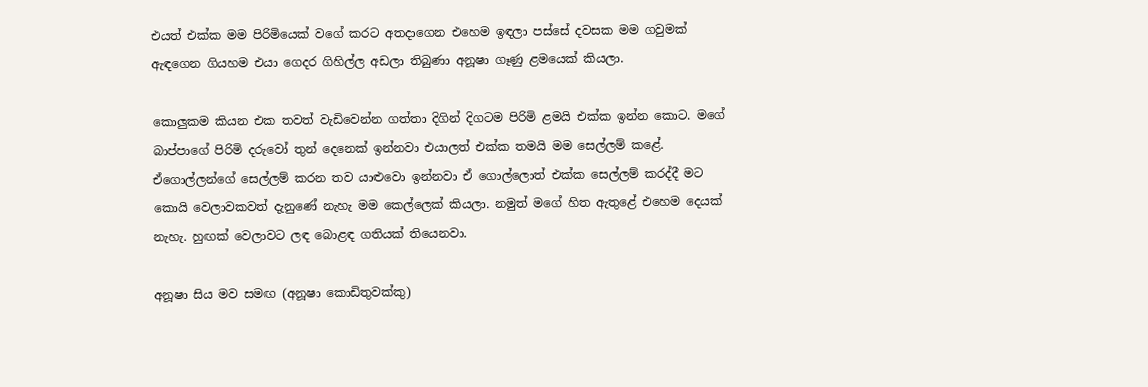එයත් එක්ක මම පිරිමියෙක් වගේ කරට අතදාගෙන එහෙම ඉඳලා පස්සේ දවසක මම ගවුමක් ඇඳගෙන ගියහම එයා ගෙදර ගිහිල්ල අඩලා තිබුණා අනූෂා ගෑණු ළමයෙක් කියලා.

කොලුකම කියන එක තවත් වැඩිවෙන්න ගත්තා දිගින් දිගටම පිරිමි ළමයි එක්ක ඉන්න කොට. මගේ බාප්පාගේ පිරිමි දරුවෝ තුන් දෙනෙක් ඉන්නවා එයාලත් එක්ක තමයි මම සෙල්ලම් කළේ. ඒගොල්ලන්ගේ සෙල්ලම් කරන තව යාළුවො ඉන්නවා ඒ ගොල්ලොත් එක්ක සෙල්ලම් කරද්දී මට කොයි වෙලාවකවත් දැනුණේ නැහැ මම කෙල්ලෙක් කියලා. නමුත් මගේ හිත ඇතුළේ එහෙම දෙයක් නැහැ. හුඟක් වෙලාවට ලඳ බොළඳ ගතියක් තියෙනවා.

අනූෂා සිය මව සමඟ (අනූෂා කොඩිතුවක්කු)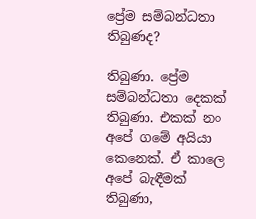ප්‍රේම සම්බන්ධතා තිබුණද?

තිබුණා. ප්‍රේම සම්බන්ධතා දෙකක් තිබුණා. එකක් නං අපේ ගමේ අයියා කෙනෙක්. ඒ කාලෙ අපේ බැඳීමක් තිබුණා,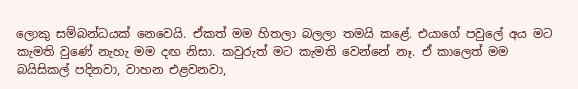ලොකු සම්බන්ධයක් නෙවෙයි. ඒකත් මම හිතලා බලලා තමයි කළේ. එයාගේ පවුලේ අය මට කැමති වුණේ නැහැ මම දඟ නිසා. කවුරුත් මට කැමති වෙන්නේ නෑ. ඒ කාලෙත් මම බයිසිකල් පදිනවා, වාහන එළවනවා,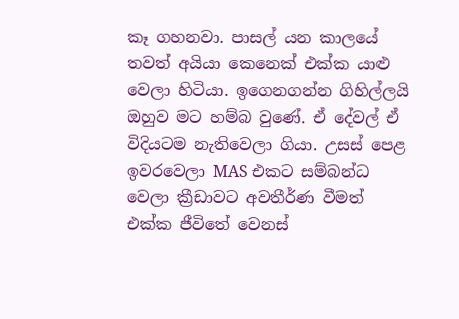කෑ ගහනවා. පාසල් යන කාලයේ තවත් අයියා කෙනෙක් එක්ක යාළු වෙලා හිටියා. ඉගෙනගන්න ගිහිල්ලයි ඔහුව මට හම්බ වුණේ. ඒ දේවල් ඒ විදියටම නැතිවෙලා ගියා. උසස් පෙළ ඉවරවෙලා MAS එකට සම්බන්ධ වෙලා ක්‍රීඩාවට අවතීර්ණ වීමත් එක්ක ජීවිතේ වෙනස්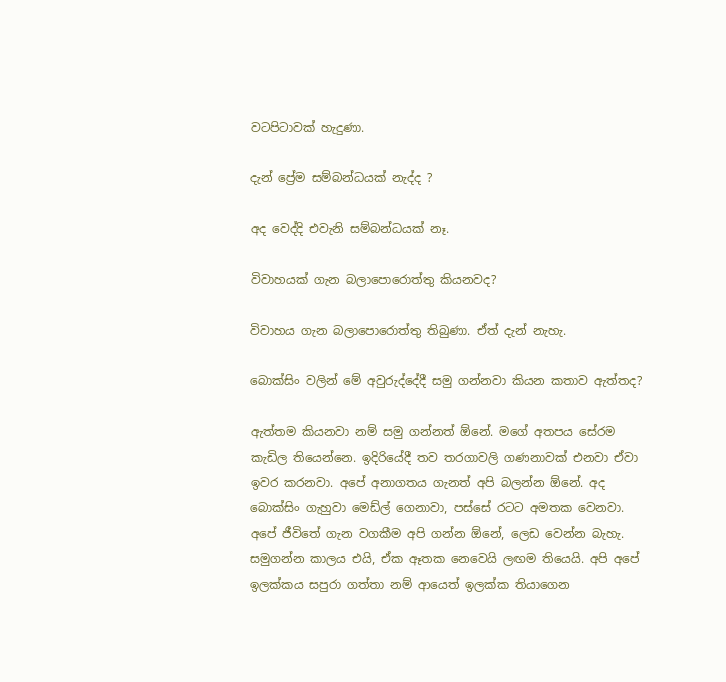වටපිටාවක් හැදුණා.

දැන් ප්‍රේම සම්බන්ධයක් නැද්ද ?

අද වෙද්දි එවැනි සම්බන්ධයක් නෑ.

විවාහයක් ගැන බලාපොරොත්තු කියනවද?

විවාහය ගැන බලාපොරොත්තු තිබුණා. ඒත් දැන් නැහැ.

බොක්සිං වලින් මේ අවුරුද්දේදී සමු ගන්නවා කියන කතාව ඇත්තද?

ඇත්තම කියනවා නම් සමු ගන්නත් ඕනේ. මගේ අතපය සේරම කැඩිල තියෙන්නෙ. ඉදිරියේදී තව තරගාවලි ගණනාවක් එනවා ඒවා ඉවර කරනවා. අපේ අනාගතය ගැනත් අපි බලන්න ඕනේ. අද බොක්සිං ගැහුවා මෙඩ්ල් ගෙනාවා, පස්සේ රටට අමතක වෙනවා. අපේ ජීවිතේ ගැන වගකීම අපි ගන්න ඕනේ, ලෙඩ වෙන්න බැහැ. සමුගන්න කාලය එයි, ඒක ඈතක නෙවෙයි ලඟම තියෙයි. අපි අපේ ඉලක්කය සපුරා ගත්තා නම් ආයෙත් ඉලක්ක තියාගෙන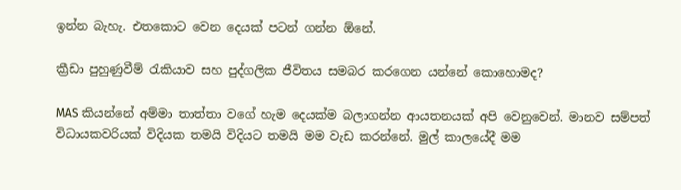ඉන්න බැහැ. එතකොට වෙන දෙයක් පටන් ගන්න ඕනේ.

ක්‍රීඩා පුහුණුවීම් රැකියාව සහ පුද්ගලික ජීවිතය සමබර කරගෙන යන්නේ කොහොමද?

MAS කියන්නේ අම්මා තාත්තා වගේ හැම දෙයක්ම බලාගන්න ආයතනයක් අපි වෙනුවෙන්. මානව සම්පත් විධායකවරියක් විදියක තමයි විදියට තමයි මම වැඩ කරන්නේ. මුල් කාලයේදී මම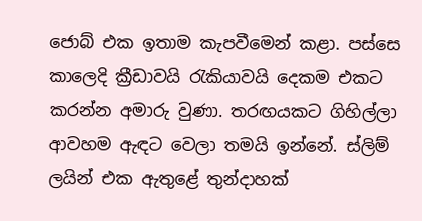ජොබ් එක ඉතාම කැපවීමෙන් කළා. පස්සෙ කාලෙදි ක්‍රීඩාවයි රැකියාවයි දෙකම එකට කරන්න අමාරු වුණා. තරඟයකට ගිහිල්ලා ආවහම ඇඳට වෙලා තමයි ඉන්නේ. ස්ලිම් ලයින් එක ඇතුළේ තුන්දාහක්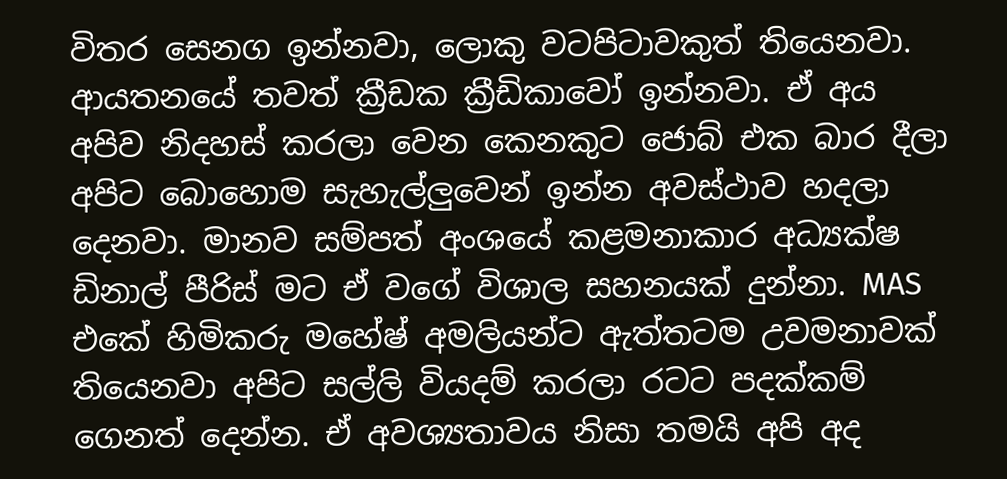විතර සෙනග ඉන්නවා, ලොකු වටපිටාවකුත් තියෙනවා. ආයතනයේ තවත් ක්‍රීඩක ක්‍රීඩිකාවෝ ඉන්නවා. ඒ අය අපිව නිදහස් කරලා වෙන කෙනකුට ජොබ් එක බාර දීලා අපිට බොහොම සැහැල්ලුවෙන් ඉන්න අවස්ථාව හදලා දෙනවා. මානව සම්පත් අංශයේ කළමනාකාර අධ්‍යක්ෂ ඩිනාල් පීරිස් මට ඒ වගේ විශාල සහනයක් දුන්නා. MAS එකේ හිමිකරු මහේෂ් අමලියන්ට ඇත්තටම උවමනාවක් තියෙනවා අපිට සල්ලි වියදම් කරලා රටට පදක්කම් ගෙනත් දෙන්න. ඒ අවශ්‍යතාවය නිසා තමයි අපි අද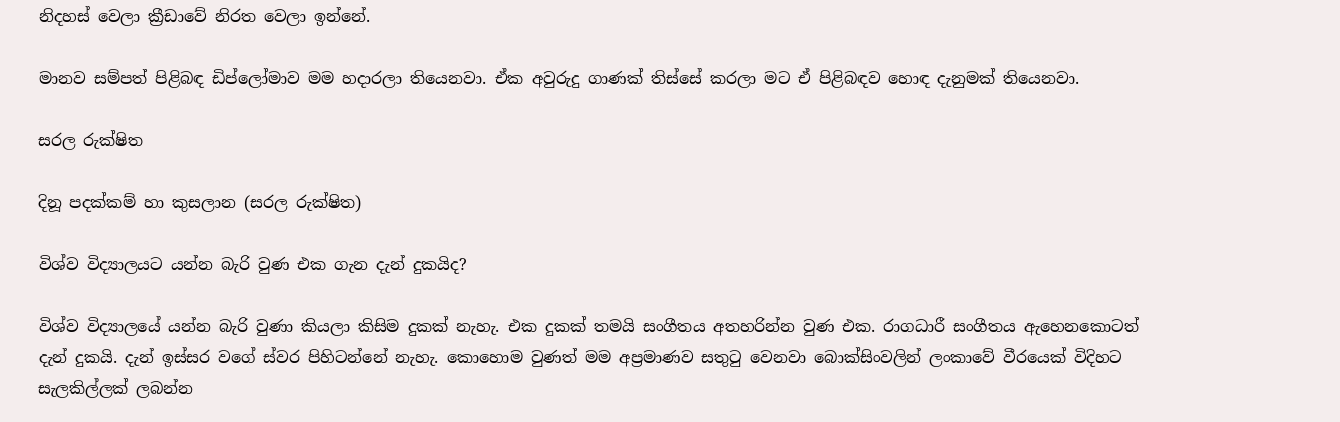නිදහස් වෙලා ක්‍රීඩාවේ නිරත වෙලා ඉන්නේ.

මානව සම්පත් පිළිබඳ ඩිප්ලෝමාව මම හදාරලා තියෙනවා. ඒක අවුරුදු ගාණක් තිස්සේ කරලා මට ඒ පිළිබඳව හොඳ දැනුමක් තියෙනවා.

සරල රුක්ෂිත

දිනූ පදක්කම් හා කුසලාන (සරල රුක්ෂිත)

විශ්ව විද්‍යාලයට යන්න බැරි වුණ එක ගැන දැන් දුකයිද?

විශ්ව විද්‍යාලයේ යන්න බැරි වුණා කියලා කිසිම දුකක් නැහැ. එක දුකක් තමයි සංගීතය අතහරින්න වුණ එක. රාගධාරී සංගීතය ඇහෙනකොටත් දැන් දුකයි. දැන් ඉස්සර වගේ ස්වර පිහිටන්නේ නැහැ. කොහොම වුණත් මම අප්‍රමාණව සතුටු වෙනවා බොක්සිංවලින් ලංකාවේ වීරයෙක් විදිහට සැලකිල්ලක් ලබන්න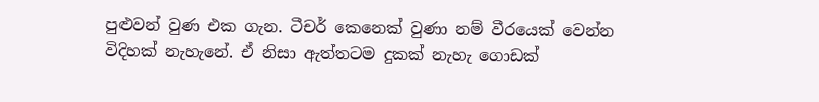පුළුවන් වුණ එක ගැන. ටීචර් කෙනෙක් වුණා නම් වීරයෙක් වෙන්න විදිහක් නැහැනේ. ඒ නිසා ඇත්තටම දුකක් නැහැ ගොඩක්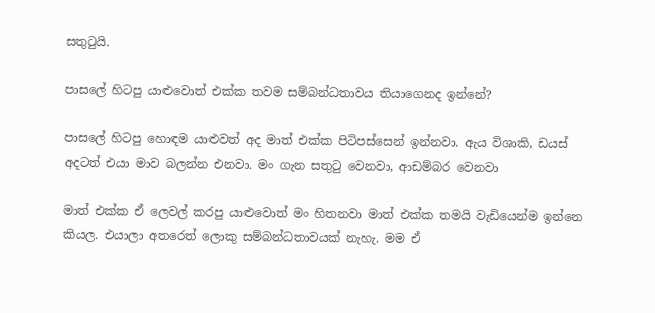සතුටුයි.

පාසලේ හිටපු යාළුවොත් එක්ක තවම සම්බන්ධතාවය තියාගෙනද ඉන්නේ?

පාසලේ හිටපු හොඳම යාළුවත් අද මාත් එක්ක පිටිපස්සෙන් ඉන්නවා. ඇය විශාකි, ඩයස් අදටත් එයා මාව බලන්න එනවා. මං ගැන සතුටු වෙනවා, ආඩම්බර වෙනවා

මාත් එක්ක ඒ ලෙවල් කරපු යාළුවොත් මං හිතනවා මාත් එක්ක තමයි වැඩියෙන්ම ඉන්නෙ කියල. එයාලා අතරෙත් ලොකු සම්බන්ධතාවයක් නැහැ. මම ඒ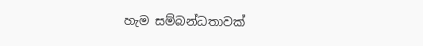හැම සම්බන්ධතාවක්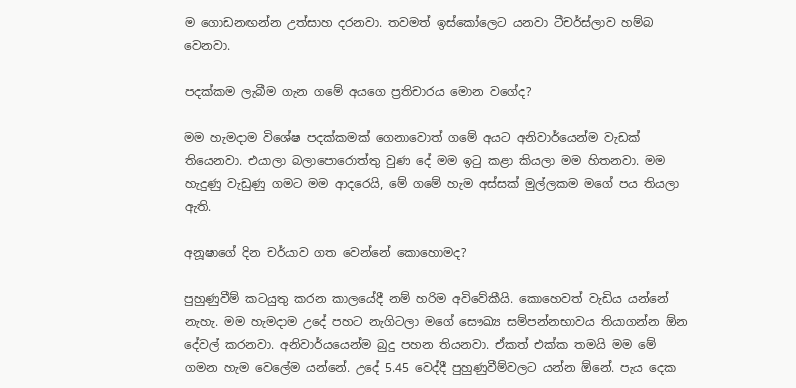ම ගොඩනඟන්න උත්සාහ දරනවා. තවමත් ඉස්කෝලෙට යනවා ටීචර්ස්ලාව හම්බ වෙනවා.

පදක්කම ලැබීම ගැන ගමේ අයගෙ ප්‍රතිචාරය මොන වගේද?

මම හැමදාම විශේෂ පදක්කමක් ගෙනාවොත් ගමේ අයට අනිවාර්යෙන්ම වැඩක් තියෙනවා. එයාලා බලාපොරොත්තු වුණ දේ මම ඉටු කළා කියලා මම හිතනවා. මම හැදුණු වැඩුණු ගමට මම ආදරෙයි, මේ ගමේ හැම අස්සක් මුල්ලකම මගේ පය තියලා ඇති.

අනූෂාගේ දින චර්යාව ගත වෙන්නේ කොහොමද?

පුහුණුවීම් කටයුතු කරන කාලයේදී නම් හරිම අවිවේකීයි. කොහෙවත් වැඩිය යන්නේ නැහැ. මම හැමදාම උදේ පහට නැගිටලා මගේ සෞඛ්‍ය සම්පන්නභාවය තියාගන්න ඕන දේවල් කරනවා. අනිවාර්යයෙන්ම බුදු පහන තියනවා. ඒකත් එක්ක තමයි මම මේ ගමන හැම වෙලේම යන්නේ. උදේ 5.45 වෙද්දී පුහුණුවීම්වලට යන්න ඕනේ. පැය දෙක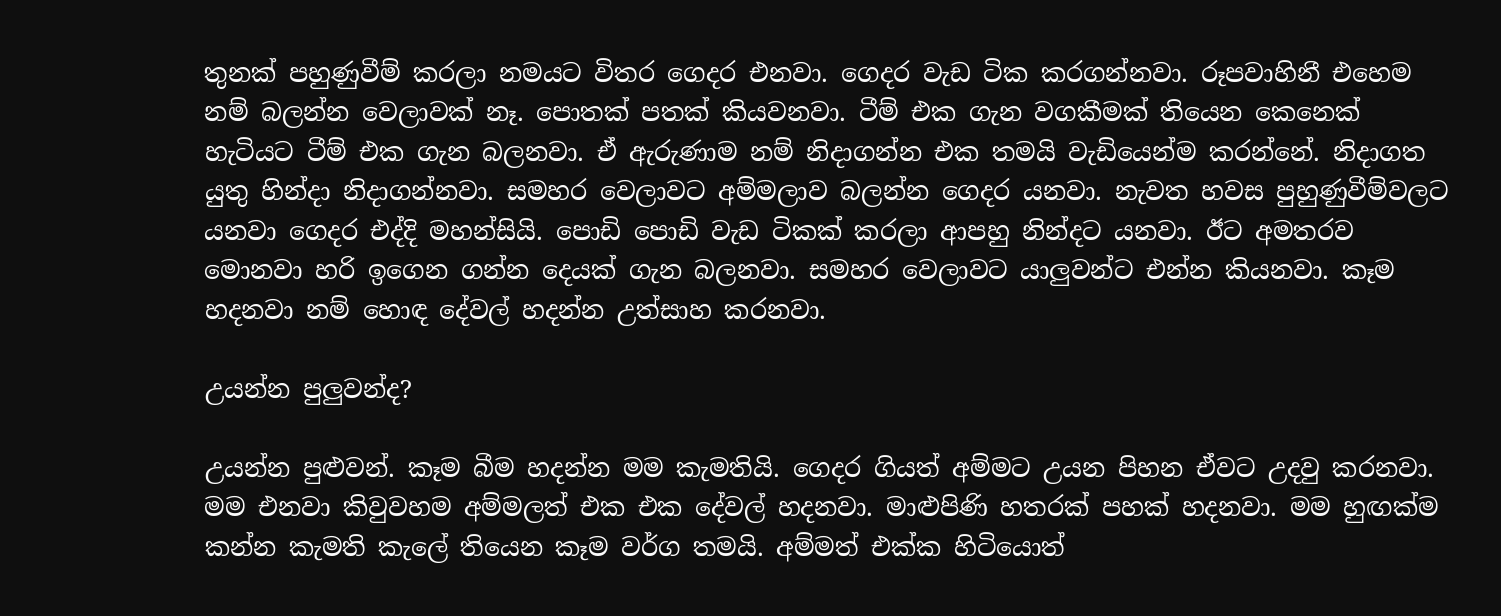තුනක් පහුණුවීම් කරලා නමයට විතර ගෙදර එනවා. ගෙදර වැඩ ටික කරගන්නවා. රූපවාහිනී එහෙම නම් බලන්න වෙලාවක් නෑ. පොතක් පතක් කියවනවා. ටීම් එක ගැන වගකීමක් තියෙන කෙනෙක් හැටියට ටීම් එක ගැන බලනවා. ඒ ඇරුණාම නම් නිදාගන්න එක තමයි වැඩියෙන්ම කරන්නේ. නිදාගත යුතු හින්දා නිදාගන්නවා. සමහර වෙලාවට අම්මලාව බලන්න ගෙදර යනවා. නැවත හවස පුහුණුවීම්වලට යනවා ගෙදර එද්දි මහන්සියි. පොඩි පොඩි වැඩ ටිකක් කරලා ආපහු නින්දට යනවා. ඊට අමතරව මොනවා හරි ඉගෙන ගන්න දෙයක් ගැන බලනවා. සමහර වෙලාවට යාලුවන්ට එන්න කියනවා. කෑම හදනවා නම් හොඳ දේවල් හදන්න උත්සාහ කරනවා.

උයන්න පුලුවන්ද?

උයන්න පුළුවන්. කෑම බීම හදන්න මම කැමතියි. ගෙදර ගියත් අම්මට උයන පිහන ඒවට උදවු කරනවා. මම එනවා කිවුවහම අම්මලත් එක එක දේවල් හදනවා. මාළුපිණි හතරක් පහක් හදනවා. මම හුඟක්ම කන්න කැමති කැලේ තියෙන කෑම වර්ග තමයි. අම්මත් එක්ක හිටියොත්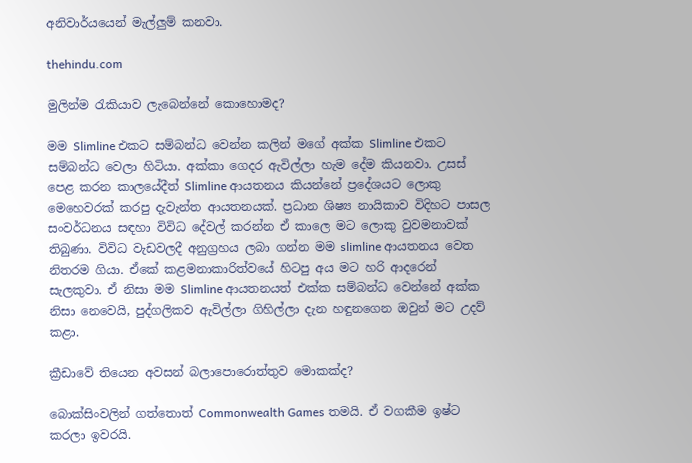අනිවාර්යයෙන් මැල්ලුම් කනවා.

thehindu.com

මුලින්ම රැකියාව ලැබෙන්නේ කොහොමද?

මම Slimline එකට සම්බන්ධ වෙන්න කලින් මගේ අක්ක Slimline එකට සම්බන්ධ වෙලා හිටියා. අක්කා ගෙදර ඇවිල්ලා හැම දේම කියනවා. උසස් පෙළ කරන කාලයේදීත් Slimline ආයතනය කියන්නේ ප්‍රදේශයට ලොකු මෙහෙවරක් කරපු දැවැන්ත ආයතනයක්. ප්‍රධාන ශිෂ්‍ය නායිකාව විදිහට පාසල සංවර්ධනය සඳහා විවිධ දේවල් කරන්න ඒ කාලෙ මට ලොකු වුවමනාවක් තිබුණා. විවිධ වැඩවලදී අනුග්‍රහය ලබා ගන්න මම slimline ආයතනය වෙත නිතරම ගියා. ඒකේ කළමනාකාරිත්වයේ හිටපු අය මට හරි ආදරෙන් සැලකුවා. ඒ නිසා මම Slimline ආයතනයත් එක්ක සම්බන්ධ වෙන්නේ අක්ක නිසා නෙවෙයි, පුද්ගලිකව ඇවිල්ලා ගිහිල්ලා දැන හඳුනගෙන ඔවුන් මට උදව් කළා.

ක්‍රීඩාවේ තියෙන අවසන් බලාපොරොත්තුව මොකක්ද?

බොක්සිංවලින් ගත්තොත් Commonwealth Games තමයි. ඒ වගකීම ඉෂ්ට කරලා ඉවරයි.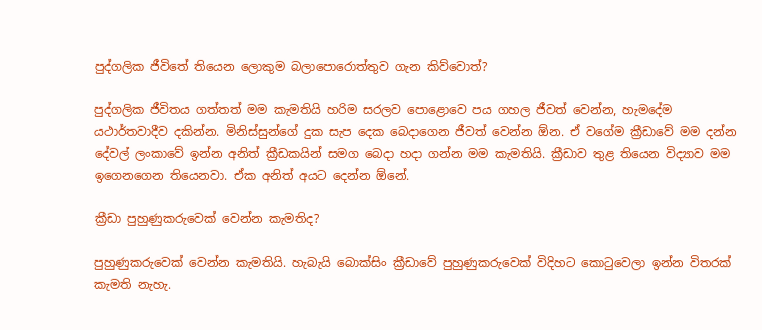පුද්ගලික ජීවිතේ තියෙන ලොකුම බලාපොරොත්තුව ගැන කිව්වොත්?

පුද්ගලික ජීවිතය ගත්තත් මම කැමතියි හරිම සරලව පොළොවෙ පය ගහල ජීවත් වෙන්න, හැමදේම යථාර්තවාදීව දකින්න. මිනිස්සුන්ගේ දුක සැප දෙක බෙදාගෙන ජීවත් වෙන්න ඕන. ඒ වගේම ක්‍රීඩාවේ මම දන්න දේවල් ලංකාවේ ඉන්න අනිත් ක්‍රීඩකයින් සමග බෙදා හදා ගන්න මම කැමතියි. ක්‍රීඩාව තුළ තියෙන විද්‍යාව මම ඉගෙනගෙන තියෙනවා. ඒක අනිත් අයට දෙන්න ඕනේ.

ක්‍රීඩා පුහුණුකරුවෙක් වෙන්න කැමතිද?

පුහුණුකරුවෙක් වෙන්න කැමතියි. හැබැයි බොක්සිං ක්‍රීඩාවේ පුහුණුකරුවෙක් විදිහට කොටුවෙලා ඉන්න විතරක් කැමති නැහැ.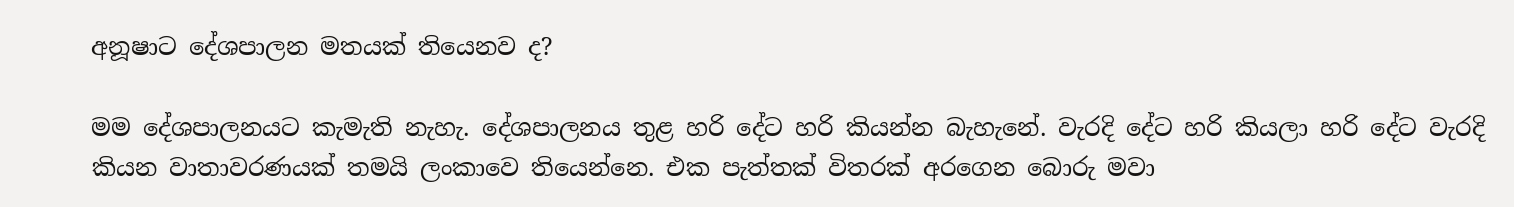අනූෂාට දේශපාලන මතයක් තියෙනව ද?

මම දේශපාලනයට කැමැති නැහැ. දේශපාලනය තුළ හරි දේට හරි කියන්න බැහැනේ. වැරදි දේට හරි කියලා හරි දේට වැරදි කියන වාතාවරණයක් තමයි ලංකාවෙ තියෙන්නෙ. එක පැත්තක් විතරක් අරගෙන බොරු මවා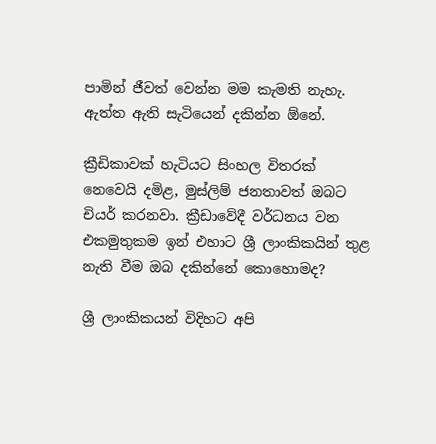පාමින් ජීවත් වෙන්න මම කැමති නැහැ. ඇත්ත ඇති සැටියෙන් දකින්න ඕනේ.

ක්‍රීඩිකාවක් හැටියට සිංහල විතරක් නෙවෙයි දමිළ, මුස්ලිම් ජනතාවත් ඔබට චියර් කරනවා. ක්‍රීඩාවේදී වර්ධනය වන එකමුතුකම ඉන් එහාට ශ්‍රී ලාංකිකයින් තුළ නැති වීම ඔබ දකින්නේ කොහොමද?

ශ්‍රී ලාංකිකයන් විදිහට අපි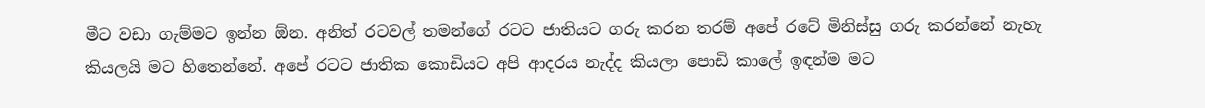මීට වඩා ගැම්මට ඉන්න ඕන. අනිත් රටවල් තමන්ගේ රටට ජාතියට ගරු කරන තරම් අපේ රටේ මිනිස්සු ගරු කරන්නේ නැහැ කියලයි මට හිතෙන්නේ. අපේ රටට ජාතික කොඩියට අපි ආදරය නැද්ද කියලා පොඩි කාලේ ඉඳන්ම මට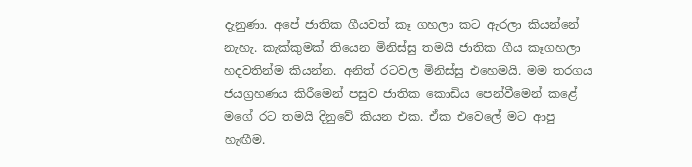දැනුණා. අපේ ජාතික ගීයවත් කෑ ගහලා කට ඇරලා කියන්නේ නැහැ. කැක්කුමක් තියෙන මිනිස්සු තමයි ජාතික ගීය කෑගහලා හදවතින්ම කියන්න. අනිත් රටවල මිනිස්සු එහෙමයි. මම තරගය ජයග්‍රහණය කිරීමෙන් පසුව ජාතික කොඩිය පෙන්වීමෙන් කළේ මගේ රට තමයි දිනුවේ කියන එක. ඒක එවෙලේ මට ආපු හැඟීම.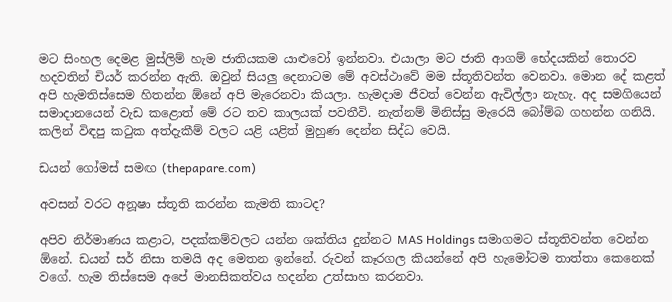මට සිංහල දෙමළ මුස්ලිම් හැම ජාතියකම යාළුවෝ ඉන්නවා. එයාලා මට ජාති ආගම් භේදයකින් තොරව හදවතින් චියර් කරන්න ඇති. ඔවුන් සියලු දෙනාටම මේ අවස්ථාවේ මම ස්තූතිවන්ත වෙනවා. මොන දේ කළත් අපි හැමතිස්සෙම හිතන්න ඕනේ අපි මැරෙනවා කියලා. හැමදාම ජීවත් වෙන්න ඇවිල්ලා නැහැ. අද සමගියෙන් සමාදානයෙන් වැඩ කළොත් මේ රට තව කාලයක් පවතීවි. නැත්නම් මිනිස්සු මැරෙයි බෝම්බ ගහන්න ගනියි. කලින් විඳපු කටුක අත්දැකීම් වලට යළි යළිත් මුහුණ දෙන්න සිද්ධ වෙයි.

ඩයන් ගෝමස් සමඟ (thepapare.com)

අවසන් වරට අනූෂා ස්තූති කරන්න කැමති කාටද?

අපිව නිර්මාණය කළාට, පදක්කම්වලට යන්න ශක්තිය දුන්නට MAS Holdings සමාගමට ස්තූතිවන්ත වෙන්න ඕනේ. ඩයන් සර් නිසා තමයි අද මෙතන ඉන්නේ. රුවන් කෑරගල කියන්නේ අපි හැමෝටම තාත්තා කෙනෙක් වගේ. හැම තිස්සෙම අපේ මානසිකත්වය හදන්න උත්සාහ කරනවා.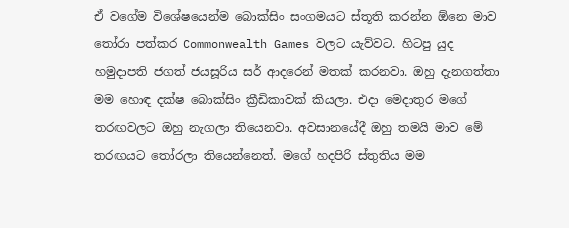ඒ වගේම විශේෂයෙන්ම බොක්සිං සංගමයට ස්තූති කරන්න ඕනෙ මාව තෝරා පත්කර Commonwealth Games වලට යැව්වට. හිටපු යුද හමුදාපති ජගත් ජයසූරිය සර් ආදරෙන් මතක් කරනවා. ඔහු දැනගත්තා මම හොඳ දක්ෂ බොක්සිං ක්‍රීඩිකාවක් කියලා. එදා මෙදාතුර මගේ තරඟවලට ඔහු නැගලා තියෙනවා. අවසානයේදී ඔහු තමයි මාව මේ තරඟයට තෝරලා තියෙන්නෙත්. මගේ හදපිරි ස්තුතිය මම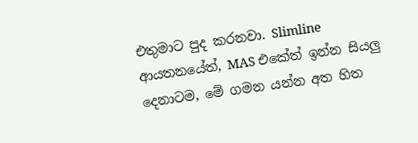එතුමාට පුද කරනවා. Slimline ආයතනයේත්, MAS එකේත් ඉන්න සියලු දෙනාටම, මේ ගමන යන්න අත හිත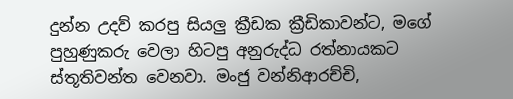දුන්න උදව් කරපු සියලු ක්‍රීඩක ක්‍රීඩිකාවන්ට, මගේ පුහුණුකරු වෙලා හිටපු අනුරුද්ධ රත්නායකට ස්තූතිවන්ත වෙනවා. මංජු වන්නිආරච්චි,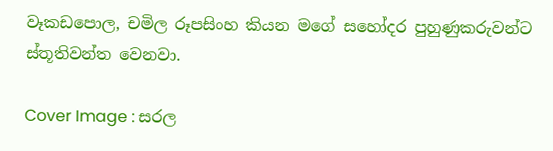වෑකඩපොල, චමිල රූපසිංහ කියන මගේ සහෝදර පුහුණුකරුවන්ට ස්තූතිවන්ත වෙනවා.

Cover Image : සරල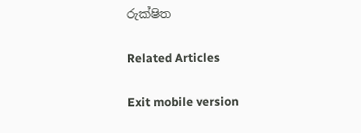රුක්ෂිත

Related Articles

Exit mobile version